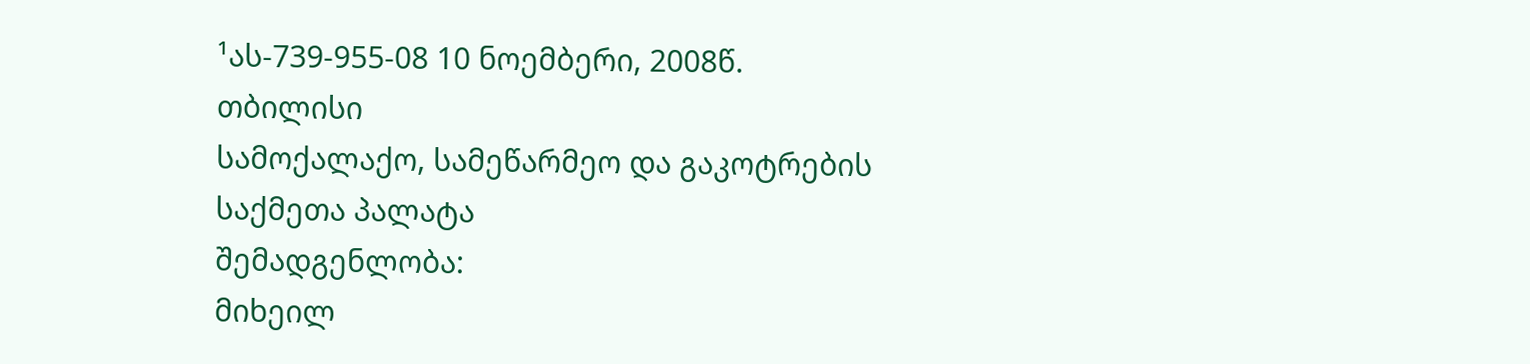¹ას-739-955-08 10 ნოემბერი, 2008წ.
თბილისი
სამოქალაქო, სამეწარმეო და გაკოტრების
საქმეთა პალატა
შემადგენლობა:
მიხეილ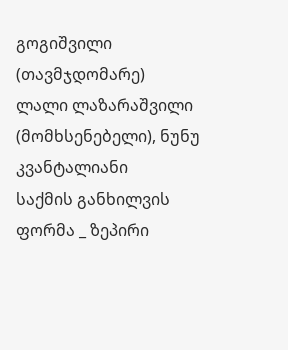გოგიშვილი (თავმჯდომარე)
ლალი ლაზარაშვილი (მომხსენებელი), ნუნუ კვანტალიანი
საქმის განხილვის ფორმა _ ზეპირი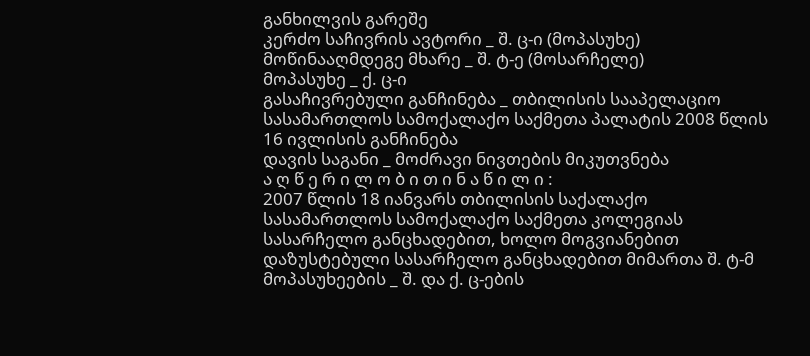განხილვის გარეშე
კერძო საჩივრის ავტორი _ შ. ც-ი (მოპასუხე)
მოწინააღმდეგე მხარე _ შ. ტ-ე (მოსარჩელე)
მოპასუხე _ ქ. ც-ი
გასაჩივრებული განჩინება _ თბილისის სააპელაციო სასამართლოს სამოქალაქო საქმეთა პალატის 2008 წლის 16 ივლისის განჩინება
დავის საგანი _ მოძრავი ნივთების მიკუთვნება
ა ღ წ ე რ ი ლ ო ბ ი თ ი ნ ა წ ი ლ ი :
2007 წლის 18 იანვარს თბილისის საქალაქო სასამართლოს სამოქალაქო საქმეთა კოლეგიას სასარჩელო განცხადებით, ხოლო მოგვიანებით დაზუსტებული სასარჩელო განცხადებით მიმართა შ. ტ-მ მოპასუხეების _ შ. და ქ. ც-ების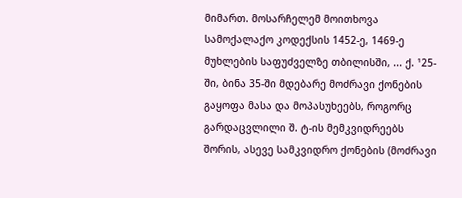მიმართ. მოსარჩელემ მოითხოვა სამოქალაქო კოდექსის 1452-ე, 1469-ე მუხლების საფუძველზე თბილისში, ... ქ. ¹25-ში, ბინა 35-ში მდებარე მოძრავი ქონების გაყოფა მასა და მოპასუხეებს, როგორც გარდაცვლილი შ. ტ-ის მემკვიდრეებს შორის, ასევე სამკვიდრო ქონების (მოძრავი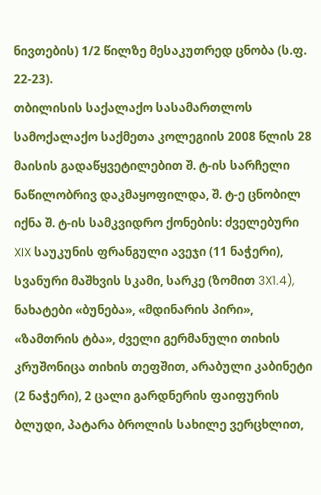ნივთების) 1/2 წილზე მესაკუთრედ ცნობა (ს.ფ. 22-23).
თბილისის საქალაქო სასამართლოს სამოქალაქო საქმეთა კოლეგიის 2008 წლის 28 მაისის გადაწყვეტილებით შ. ტ-ის სარჩელი ნაწილობრივ დაკმაყოფილდა, შ. ტ-ე ცნობილ იქნა შ. ტ-ის სამკვიდრო ქონების: ძველებური XIX საუკუნის ფრანგული ავეჯი (11 ნაჭერი), სვანური მაშხვის სკამი, სარკე (ზომით 3X1.4), ნახატები «ბუნება», «მდინარის პირი», «ზამთრის ტბა», ძველი გერმანული თიხის კრუშონიცა თიხის თეფშით, არაბული კაბინეტი (2 ნაჭერი), 2 ცალი გარდნერის ფაიფურის ბლუდი, პატარა ბროლის სახილე ვერცხლით,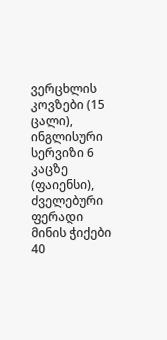ვერცხლის კოვზები (15 ცალი), ინგლისური სერვიზი 6 კაცზე (ფაიენსი), ძველებური ფერადი მინის ჭიქები 40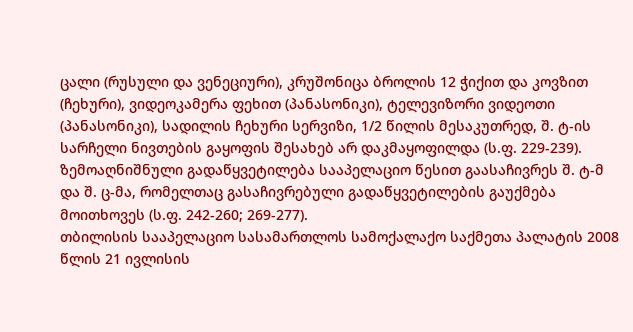ცალი (რუსული და ვენეციური), კრუშონიცა ბროლის 12 ჭიქით და კოვზით (ჩეხური), ვიდეოკამერა ფეხით (პანასონიკი), ტელევიზორი ვიდეოთი (პანასონიკი), სადილის ჩეხური სერვიზი, 1/2 წილის მესაკუთრედ, შ. ტ-ის სარჩელი ნივთების გაყოფის შესახებ არ დაკმაყოფილდა (ს.ფ. 229-239).
ზემოაღნიშნული გადაწყვეტილება სააპელაციო წესით გაასაჩივრეს შ. ტ-მ და შ. ც-მა, რომელთაც გასაჩივრებული გადაწყვეტილების გაუქმება მოითხოვეს (ს.ფ. 242-260; 269-277).
თბილისის სააპელაციო სასამართლოს სამოქალაქო საქმეთა პალატის 2008 წლის 21 ივლისის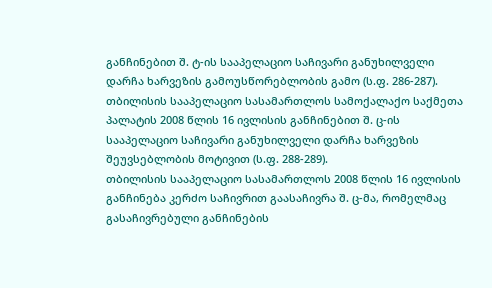განჩინებით შ. ტ-ის სააპელაციო საჩივარი განუხილველი დარჩა ხარვეზის გამოუსწორებლობის გამო (ს.ფ. 286-287).
თბილისის სააპელაციო სასამართლოს სამოქალაქო საქმეთა პალატის 2008 წლის 16 ივლისის განჩინებით შ. ც-ის სააპელაციო საჩივარი განუხილველი დარჩა ხარვეზის შეუვსებლობის მოტივით (ს.ფ. 288-289).
თბილისის სააპელაციო სასამართლოს 2008 წლის 16 ივლისის განჩინება კერძო საჩივრით გაასაჩივრა შ. ც-მა, რომელმაც გასაჩივრებული განჩინების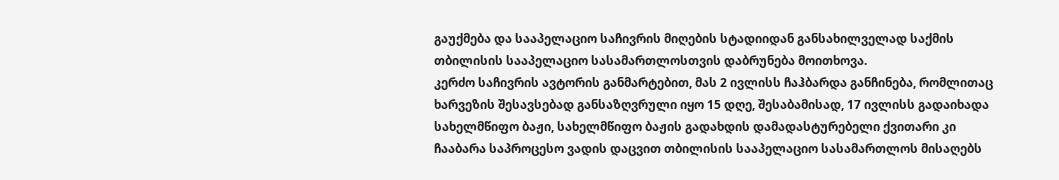გაუქმება და სააპელაციო საჩივრის მიღების სტადიიდან განსახილველად საქმის თბილისის სააპელაციო სასამართლოსთვის დაბრუნება მოითხოვა.
კერძო საჩივრის ავტორის განმარტებით, მას 2 ივლისს ჩაჰბარდა განჩინება, რომლითაც ხარვეზის შესავსებად განსაზღვრული იყო 15 დღე, შესაბამისად, 17 ივლისს გადაიხადა სახელმწიფო ბაჟი, სახელმწიფო ბაჟის გადახდის დამადასტურებელი ქვითარი კი ჩააბარა საპროცესო ვადის დაცვით თბილისის სააპელაციო სასამართლოს მისაღებს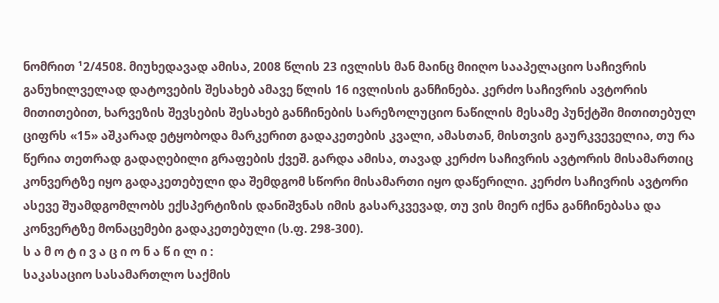ნომრით ¹2/4508. მიუხედავად ამისა, 2008 წლის 23 ივლისს მან მაინც მიიღო სააპელაციო საჩივრის განუხილველად დატოვების შესახებ ამავე წლის 16 ივლისის განჩინება. კერძო საჩივრის ავტორის მითითებით, ხარვეზის შევსების შესახებ განჩინების სარეზოლუციო ნაწილის მესამე პუნქტში მითითებულ ციფრს «15» აშკარად ეტყობოდა მარკერით გადაკეთების კვალი, ამასთან, მისთვის გაურკვეველია, თუ რა წერია თეთრად გადაღებილი გრაფების ქვეშ. გარდა ამისა, თავად კერძო საჩივრის ავტორის მისამართიც კონვერტზე იყო გადაკეთებული და შემდგომ სწორი მისამართი იყო დაწერილი. კერძო საჩივრის ავტორი ასევე შუამდგომლობს ექსპერტიზის დანიშვნას იმის გასარკვევად, თუ ვის მიერ იქნა განჩინებასა და კონვერტზე მონაცემები გადაკეთებული (ს.ფ. 298-300).
ს ა მ ო ტ ი ვ ა ც ი ო ნ ა წ ი ლ ი :
საკასაციო სასამართლო საქმის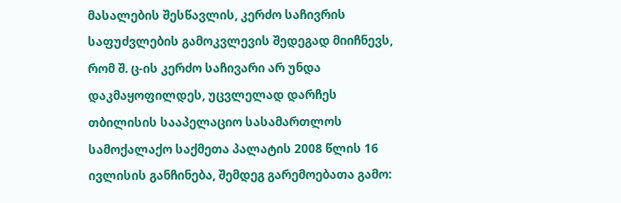მასალების შესწავლის, კერძო საჩივრის საფუძვლების გამოკვლევის შედეგად მიიჩნევს, რომ შ. ც-ის კერძო საჩივარი არ უნდა დაკმაყოფილდეს, უცვლელად დარჩეს თბილისის სააპელაციო სასამართლოს სამოქალაქო საქმეთა პალატის 2008 წლის 16 ივლისის განჩინება, შემდეგ გარემოებათა გამო: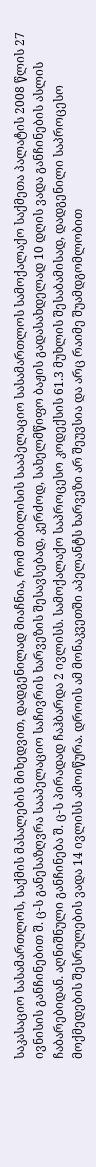საკასაციო სასამართლოს, საქმის მასალების მიხედვით, დადგენილად მიაჩნია, რომ თბილისის სააპელაციო სასამართლოს სამოქალაქო საქმეთა პალატის 2008 წლის 27 ივნისის განჩინებით შ. ც-ს განესაზღვრა სააპელაციო საჩივრის ხარვეზის შესავსებად, კერძოდ, სახელმწიფო ბაჟის გადასახდელად 10 დღის ვადა განჩინების ასლის ჩაბარებიდან. აღნიშნული განჩინება შ. ც-ს პირადად ჩაჰბარდა 2 ივლისს. სამოქალაქო საპროცესო კოდექსის 61.3 მუხლის შესაბამისად, დადგენილი საპროცესო მოქმედების შესრულების ვადა 14 ივლისს ამოიწურა. დროის ამ მონაკვეთში აპელანტს ხარვეზი არ შეუვსია და არც რაიმე შუამდგომლობით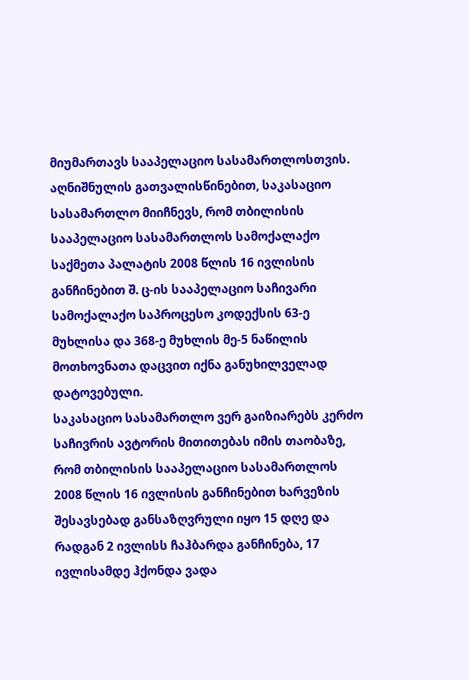მიუმართავს სააპელაციო სასამართლოსთვის. აღნიშნულის გათვალისწინებით, საკასაციო სასამართლო მიიჩნევს, რომ თბილისის სააპელაციო სასამართლოს სამოქალაქო საქმეთა პალატის 2008 წლის 16 ივლისის განჩინებით შ. ც-ის სააპელაციო საჩივარი სამოქალაქო საპროცესო კოდექსის 63-ე მუხლისა და 368-ე მუხლის მე-5 ნაწილის მოთხოვნათა დაცვით იქნა განუხილველად დატოვებული.
საკასაციო სასამართლო ვერ გაიზიარებს კერძო საჩივრის ავტორის მითითებას იმის თაობაზე, რომ თბილისის სააპელაციო სასამართლოს 2008 წლის 16 ივლისის განჩინებით ხარვეზის შესავსებად განსაზღვრული იყო 15 დღე და რადგან 2 ივლისს ჩაჰბარდა განჩინება, 17 ივლისამდე ჰქონდა ვადა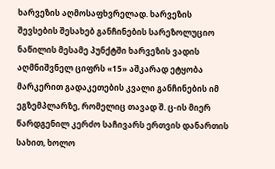ხარვეზის აღმოსაფხვრელად. ხარვეზის შევსების შესახებ განჩინების სარეზოლუციო ნაწილის მესამე პუნქტში ხარვეზის ვადის აღმნიშვნელ ციფრს «15» აშკარად ეტყობა მარკერით გადაკეთების კვალი განჩინების იმ ეგზემპლარზე, რომელიც თავად შ. ც-ის მიერ წარდგენილ კერძო საჩივარს ერთვის დანართის სახით, ხოლო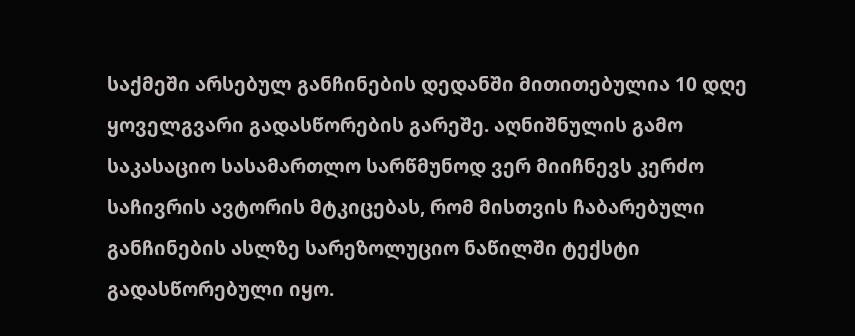საქმეში არსებულ განჩინების დედანში მითითებულია 10 დღე ყოველგვარი გადასწორების გარეშე. აღნიშნულის გამო საკასაციო სასამართლო სარწმუნოდ ვერ მიიჩნევს კერძო საჩივრის ავტორის მტკიცებას, რომ მისთვის ჩაბარებული განჩინების ასლზე სარეზოლუციო ნაწილში ტექსტი გადასწორებული იყო.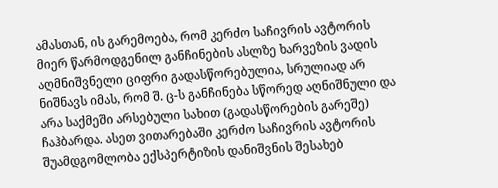ამასთან, ის გარემოება, რომ კერძო საჩივრის ავტორის მიერ წარმოდგენილ განჩინების ასლზე ხარვეზის ვადის აღმნიშვნელი ციფრი გადასწორებულია, სრულიად არ ნიშნავს იმას, რომ შ. ც-ს განჩინება სწორედ აღნიშნული და არა საქმეში არსებული სახით (გადასწორების გარეშე) ჩაჰბარდა. ასეთ ვითარებაში კერძო საჩივრის ავტორის შუამდგომლობა ექსპერტიზის დანიშვნის შესახებ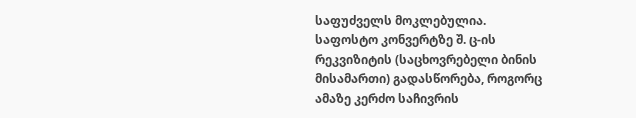საფუძველს მოკლებულია.
საფოსტო კონვერტზე შ. ც-ის რეკვიზიტის (საცხოვრებელი ბინის მისამართი) გადასწორება, როგორც ამაზე კერძო საჩივრის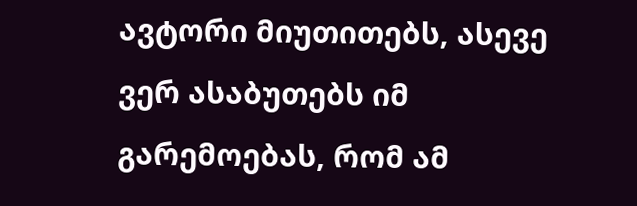ავტორი მიუთითებს, ასევე ვერ ასაბუთებს იმ გარემოებას, რომ ამ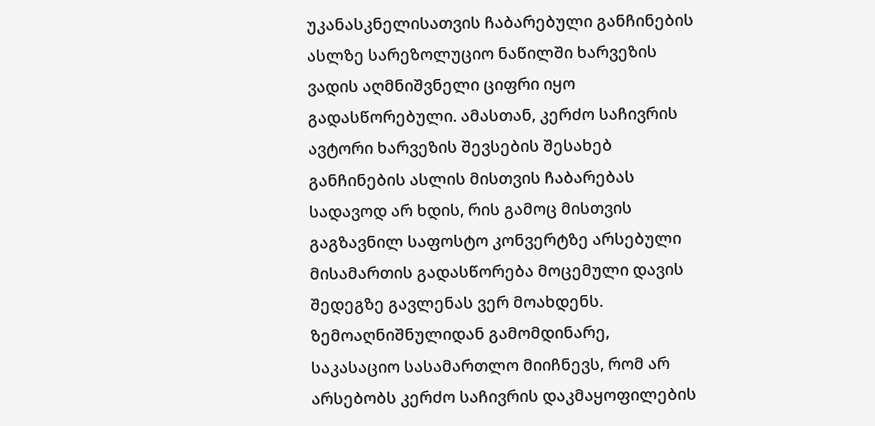უკანასკნელისათვის ჩაბარებული განჩინების ასლზე სარეზოლუციო ნაწილში ხარვეზის ვადის აღმნიშვნელი ციფრი იყო გადასწორებული. ამასთან, კერძო საჩივრის ავტორი ხარვეზის შევსების შესახებ განჩინების ასლის მისთვის ჩაბარებას სადავოდ არ ხდის, რის გამოც მისთვის გაგზავნილ საფოსტო კონვერტზე არსებული მისამართის გადასწორება მოცემული დავის შედეგზე გავლენას ვერ მოახდენს.
ზემოაღნიშნულიდან გამომდინარე, საკასაციო სასამართლო მიიჩნევს, რომ არ არსებობს კერძო საჩივრის დაკმაყოფილების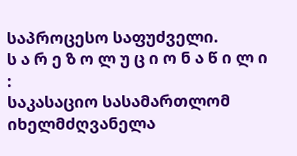საპროცესო საფუძველი.
ს ა რ ე ზ ო ლ უ ც ი ო ნ ა წ ი ლ ი :
საკასაციო სასამართლომ იხელმძღვანელა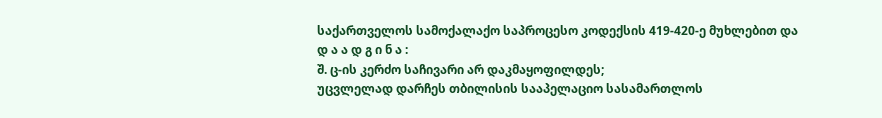საქართველოს სამოქალაქო საპროცესო კოდექსის 419-420-ე მუხლებით და
დ ა ა დ გ ი ნ ა :
შ. ც-ის კერძო საჩივარი არ დაკმაყოფილდეს;
უცვლელად დარჩეს თბილისის სააპელაციო სასამართლოს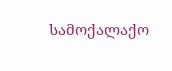სამოქალაქო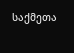საქმეთა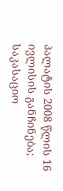პალატის 2008 წლის 16 ივლისის განჩინება;
საკასაციო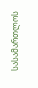სასამართლოს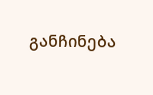განჩინება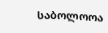საბოლოოა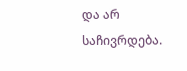და არ საჩივრდება.